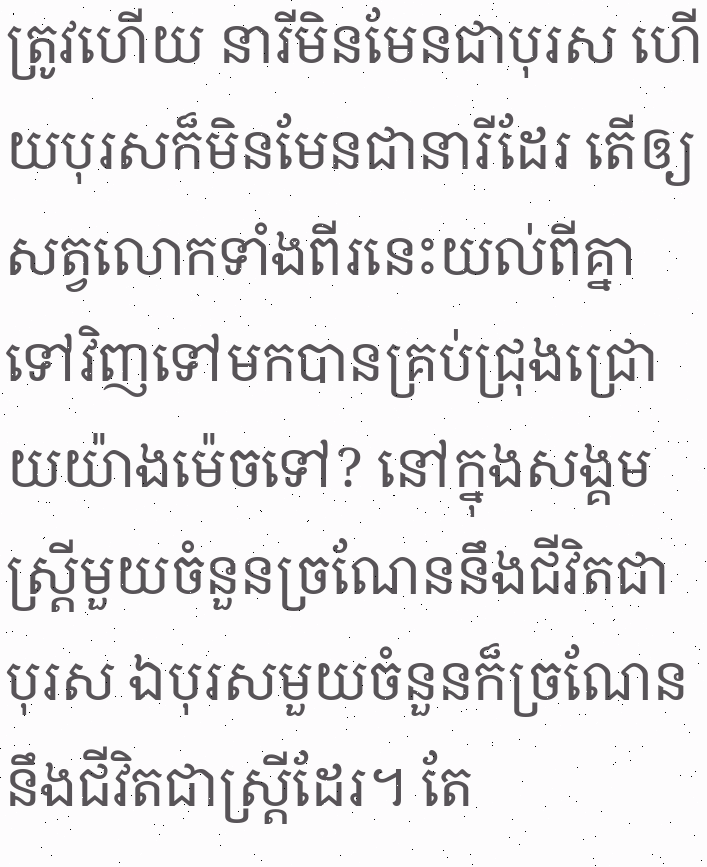ត្រូវហើយ នារីមិនមែនជាបុរស ហើយបុរសក៏មិនមែនជានារីដែរ តើឲ្យសត្វលោកទាំងពីរនេះយល់ពីគ្នាទៅវិញទៅមកបានគ្រប់ជ្រុងជ្រោយយ៉ាងម៉េចទៅ? នៅក្នុងសង្គម ស្ត្រីមួយចំនួនច្រណែននឹងជីវិតជាបុរស ឯបុរសមួយចំនួនក៏ច្រណែននឹងជីវិតជាស្ត្រីដែរ។ តែ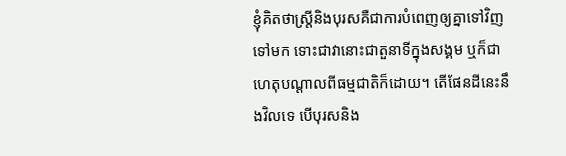ខ្ញុំគិតថាស្ត្រីនិងបុរសគឺជាការបំពេញឲ្យគ្នាទៅវិញទៅមក ទោះជាវានោះជាតួនាទីក្នុងសង្គម ឬក៏ជាហេតុបណ្តាលពីធម្មជាតិក៏ដោយ។ តើផែនដីនេះនឹងវិលទេ បើបុរសនិង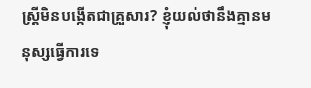ស្ត្រីមិនបង្កើតជាគ្រួសារ? ខ្ញុំយល់ថានឹងគ្មានមនុស្សធ្វើការទេ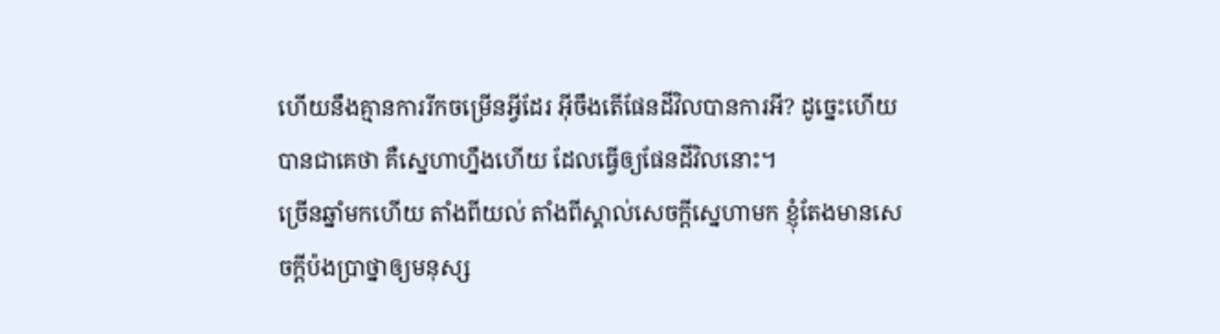ហើយនឹងគ្មានការរីកចម្រើនអ្វីដែរ អ៊ីចឹងតើផែនដីវិលបានការអី? ដូច្នេះហើយបានជាគេថា គឺស្នេហាហ្នឹងហើយ ដែលធ្វើឲ្យផែនដីវិលនោះ។
ច្រើនឆ្នាំមកហើយ តាំងពីយល់ តាំងពីស្គាល់សេចក្តីស្នេហាមក ខ្ញុំតែងមានសេចក្តីប៉ងប្រាថ្នាឲ្យមនុស្ស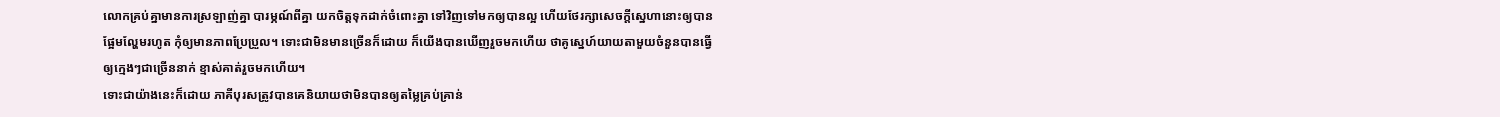លោកគ្រប់គ្នាមានការស្រឡាញ់គ្នា បារម្ភណ៍ពីគ្នា យកចិត្តទុកដាក់ចំពោះគ្នា ទៅវិញទៅមកឲ្យបានល្អ ហើយថែរក្សាសេចក្តីស្នេហានោះឲ្យបានផ្អែមល្ហែមរហូត កុំឲ្យមានភាពប្រែប្រួល។ ទោះជាមិនមានច្រើនក៏ដោយ ក៏យើងបានឃើញរួចមកហើយ ថាគូស្នេហ៍យាយតាមួយចំនួនបានធ្វើឲ្យក្មេងៗជាច្រើននាក់ ខ្មាស់គាត់រួចមកហើយ។
ទោះជាយ៉ាងនេះក៏ដោយ ភាគីបុរសត្រូវបានគេនិយាយថាមិនបានឲ្យតម្លៃគ្រប់គ្រាន់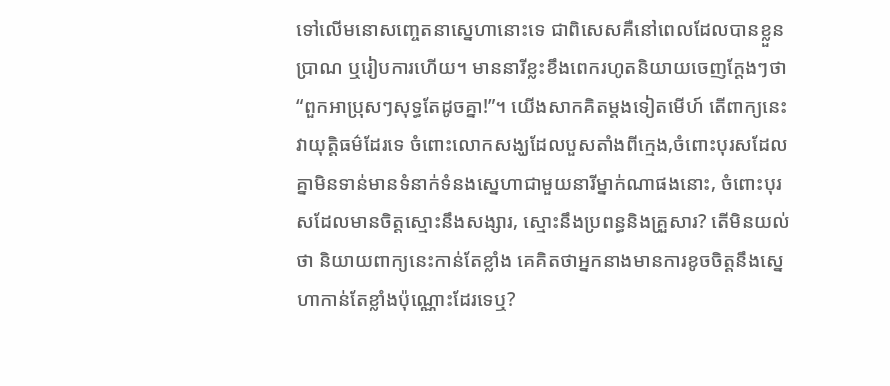ទៅលើមនោសញ្ចេតនាស្នេហានោះទេ ជាពិសេសគឺនៅពេលដែលបានខ្លួនប្រាណ ឬរៀបការហើយ។ មាននារីខ្លះខឹងពេករហូតនិយាយចេញក្តែងៗថា “ពួកអាប្រុសៗសុទ្ធតែដូចគ្នា!”។ យើងសាកគិតម្តងទៀតមើហ៍ តើពាក្យនេះវាយុត្តិធម៌ដែរទេ ចំពោះលោកសង្ឃដែលបួសតាំងពីក្មេង,ចំពោះបុរសដែលគ្នាមិនទាន់មានទំនាក់ទំនងស្នេហាជាមួយនារីម្នាក់ណាផងនោះ, ចំពោះបុរសដែលមានចិត្តស្មោះនឹងសង្សារ, ស្មោះនឹងប្រពន្ធនិងគ្រួសារ? តើមិនយល់ថា និយាយពាក្យនេះកាន់តែខ្លាំង គេគិតថាអ្នកនាងមានការខូចចិត្តនឹងស្នេហាកាន់តែខ្លាំងប៉ុណ្ណោះដែរទេឬ?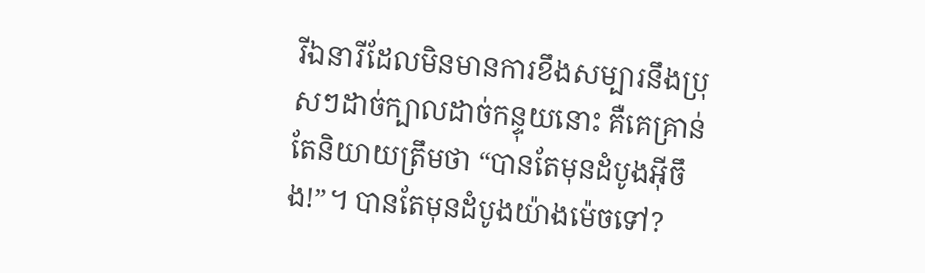រីឯនារីដែលមិនមានការខឹងសម្បារនឹងប្រុសៗដាច់ក្បាលដាច់កន្ទុយនោះ គឺគេគ្រាន់តែនិយាយត្រឹមថា “បានតែមុនដំបូងអ៊ីចឹង!”។ បានតែមុនដំបូងយ៉ាងម៉េចទៅ?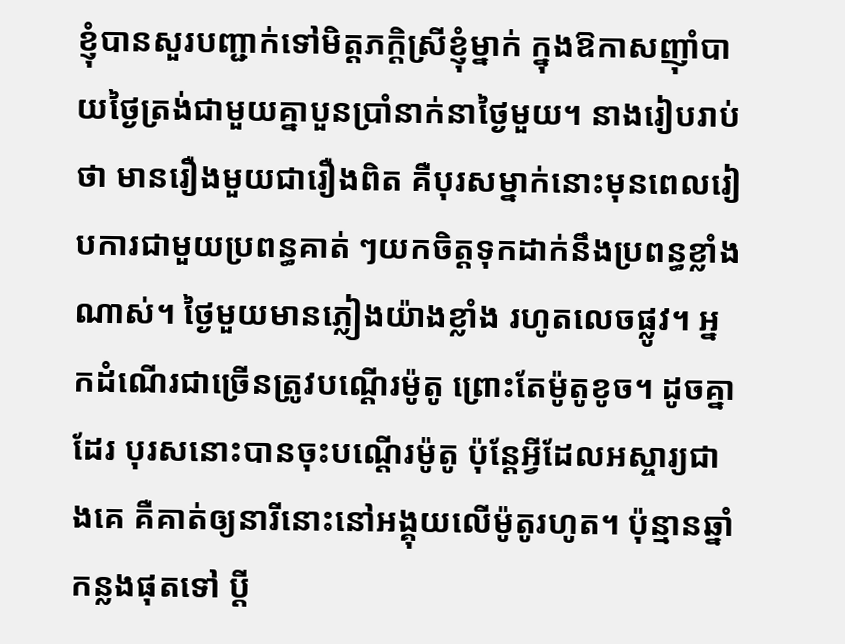ខ្ញុំបានសួរបញ្ជាក់ទៅមិត្តភក្តិស្រីខ្ញុំម្នាក់ ក្នុងឱកាសញ៉ាំបាយថ្ងៃត្រង់ជាមួយគ្នាបួនប្រាំនាក់នាថ្ងៃមួយ។ នាងរៀបរាប់ថា មានរឿងមួយជារឿងពិត គឺបុរសម្នាក់នោះមុនពេលរៀបការជាមួយប្រពន្ធគាត់ ៗយកចិត្តទុកដាក់នឹងប្រពន្ធខ្លាំងណាស់។ ថ្ងៃមួយមានភ្លៀងយ៉ាងខ្លាំង រហូតលេចផ្លូវ។ អ្នកដំណើរជាច្រើនត្រូវបណ្តើរម៉ូតូ ព្រោះតែម៉ូតូខូច។ ដូចគ្នាដែរ បុរសនោះបានចុះបណ្តើរម៉ូតូ ប៉ុន្តែអ្វីដែលអស្ចារ្យជាងគេ គឺគាត់ឲ្យនារីនោះនៅអង្គុយលើម៉ូតូរហូត។ ប៉ុន្មានឆ្នាំកន្លងផុតទៅ ប្តី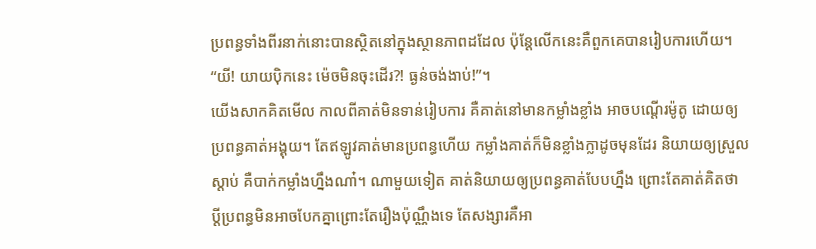ប្រពន្ធទាំងពីរនាក់នោះបានស្ថិតនៅក្នុងស្ថានភាពដដែល ប៉ុន្តែលើកនេះគឺពួកគេបានរៀបការហើយ។ “យី! យាយប៉ិកនេះ ម៉េចមិនចុះដើរ?! ធ្ងន់ចង់ងាប់!”។
យើងសាកគិតមើល កាលពីគាត់មិនទាន់រៀបការ គឺគាត់នៅមានកម្លាំងខ្លាំង អាចបណ្តើរម៉ូតូ ដោយឲ្យប្រពន្ធគាត់អង្គុយ។ តែឥឡូវគាត់មានប្រពន្ធហើយ កម្លាំងគាត់ក៏មិនខ្លាំងក្លាដូចមុនដែរ និយាយឲ្យស្រួលស្តាប់ គឺបាក់កម្លាំងហ្នឹងណា៎។ ណាមួយទៀត គាត់និយាយឲ្យប្រពន្ធគាត់បែបហ្នឹង ព្រោះតែគាត់គិតថា ប្តីប្រពន្ធមិនអាចបែកគ្នាព្រោះតែរឿងប៉ុណ្ណឹងទេ តែសង្សារគឺអា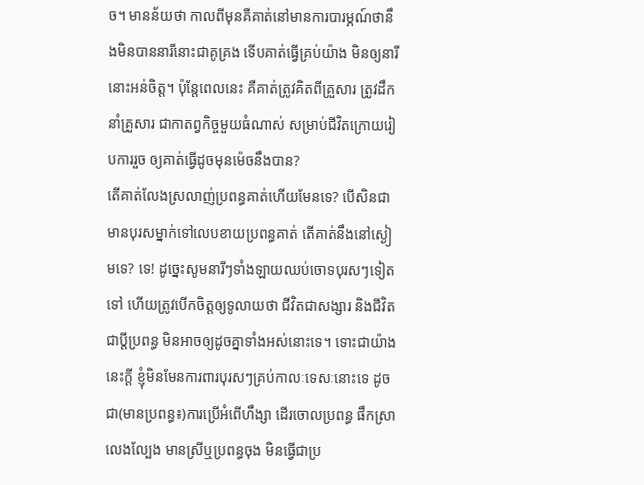ច។ មានន័យថា កាលពីមុនគឺគាត់នៅមានការបារម្ភណ៍ថានឹងមិនបាននារីនោះជាគូគ្រង ទើបគាត់ធ្វើគ្រប់យ៉ាង មិនឲ្យនារីនោះអន់ចិត្ត។ ប៉ុន្តែពេលនេះ គឺគាត់ត្រូវគិតពីគ្រួសារ ត្រូវដឹកនាំគ្រួសារ ជាកាតព្វកិច្ចមួយធំណាស់ សម្រាប់ជីវិតក្រោយរៀបការរួច ឲ្យគាត់ធ្វើដូចមុនម៉េចនឹងបាន?
តើគាត់លែងស្រលាញ់ប្រពន្ធគាត់ហើយមែនទេ? បើសិនជាមានបុរសម្នាក់ទៅលេបខាយប្រពន្ធគាត់ តើគាត់នឹងនៅស្ងៀមទេ? ទេ! ដូច្នេះសូមនារីៗទាំងឡាយឈប់ចោទបុរសៗទៀតទៅ ហើយត្រូវបើកចិត្តឲ្យទូលាយថា ជីវិតជាសង្សារ និងជីវិតជាប្តីប្រពន្ធ មិនអាចឲ្យដូចគ្នាទាំងអស់នោះទេ។ ទោះជាយ៉ាងនេះក្តី ខ្ញុំមិនមែនការពារបុរសៗគ្រប់កាលៈទេសៈនោះទេ ដូចជា(មានប្រពន្ធ៖)ការប្រើអំពើហឹង្សា ដើរចោលប្រពន្ធ ផឹកស្រា លេងល្បែង មានស្រីឬប្រពន្ធចុង មិនធ្វើជាប្រ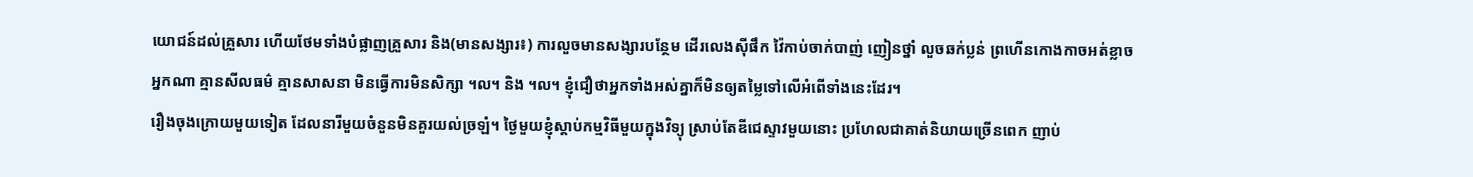យោជន៍ដល់គ្រួសារ ហើយថែមទាំងបំផ្លាញគ្រួសារ និង(មានសង្សារ៖) ការលួចមានសង្សារបន្ថែម ដើរលេងស៊ីផឹក វ៉ៃកាប់ចាក់បាញ់ ញៀនថ្នាំ លួចឆក់ប្លន់ ព្រហើនកោងកាចអត់ខ្លាចអ្នកណា គ្មានសីលធម៌ គ្មានសាសនា មិនធ្វើការមិនសិក្សា ។ល។ និង ។ល។ ខ្ញុំជឿថាអ្នកទាំងអស់គ្នាក៏មិនឲ្យតម្លៃទៅលើអំពើទាំងនេះដែរ។
រឿងចុងក្រោយមួយទៀត ដែលនារីមួយចំនួនមិនគួរយល់ច្រឡំ។ ថ្ងៃមួយខ្ញុំស្តាប់កម្មវិធីមួយក្នុងវិទ្យុ ស្រាប់តែឌីជេស្ទាវមួយនោះ ប្រហែលជាគាត់និយាយច្រើនពេក ញាប់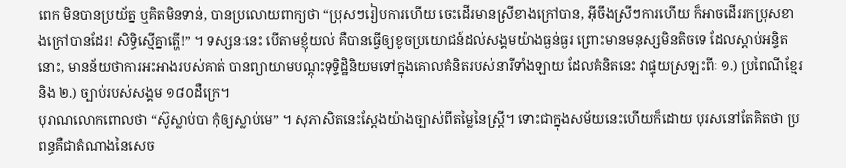ពេក មិនបានប្រយ័ត្ន ឬគិតមិនទាន់, បានប្រលោយពាក្យថា “ប្រុសៗរៀបការហើយ ចេះដើរមានស្រីខាងក្រៅបាន, អ៊ីចឹងស្រីៗការហើយ ក៏អាចដើររកប្រុសខាងក្រៅបានដែរ! សិទ្ធិស្មើគ្នាត្ហើ!” ។ ទស្សនៈនេះ បើតាមខ្ញុំយល់ គឺបានធ្វើឲ្យខូចប្រយោជន៍ដល់សង្គមយ៉ាងធ្ងន់ធ្ងរ ព្រោះមានមនុស្សមិនតិចទេ ដែលស្តាប់អន្ទិតនោះ, មានន័យថាការអះអាងរបស់គាត់ បានព្យាយាមបណ្តុះទុទ្ទិដ្ឋិនិយមទៅក្នុងគោលគំនិតរបស់នារីទាំងឡាយ ដែលគំនិតនេះ វាផ្ទុយស្រឡះពីៈ ១.) ប្រពៃណីខ្មែរ និង ២.) ច្បាប់របស់សង្គម ១៨០ដឺក្រេ។
បុរាណលោកពោលថា “ស៊ូស្លាប់បា កុំឲ្យស្លាប់មេ” ។ សុភាសិតនេះស្តែងយ៉ាងច្បាស់ពីតម្លៃនៃស្រ្តី។ ទោះជាក្នុងសម័យនេះហើយក៏ដោយ បុរសនៅតែគិតថា ប្រពន្ធគឺជាតំណាងនៃសេច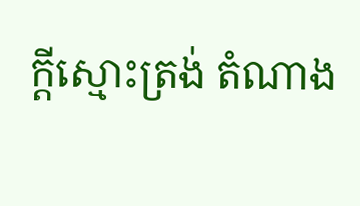ក្តីស្មោះត្រង់ តំណាង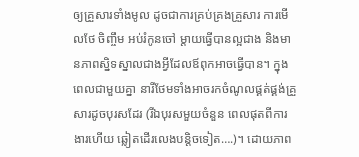ឲ្យគ្រួសារទាំងមូល ដូចជាការគ្រប់គ្រងគ្រួសារ ការមើលថែ ចិញ្ចឹម អប់រំកូនចៅ ម្តាយធ្វើបានល្អជាង និងមានភាពស្និទស្នាលជាងអ្វីដែលឪពុកអាចធ្វើបាន។ ក្នុងពេលជាមួយគ្នា នារីថែមទាំងអាចរកចំណូលផ្គត់ផ្គង់គ្រួសារដូចបុរសដែរ (រីឯបុរសមួយចំនួន ពេលផុតពីការងារហើយ ឆ្លៀតដើរលេងបន្តិចទៀត….)។ ដោយភាព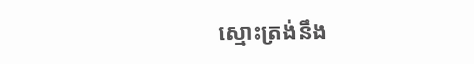ស្មោះត្រង់នឹង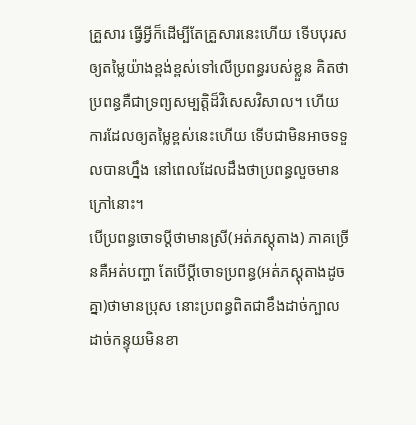គ្រួសារ ធ្វើអ្វីក៏ដើម្បីតែគ្រួសារនេះហើយ ទើបបុរសឲ្យតម្លៃយ៉ាងខ្ពង់ខ្ពស់ទៅលើប្រពន្ធរបស់ខ្លួន គិតថាប្រពន្ធគឺជាទ្រព្យសម្បតិ្តដ៏វិសេសវិសាល។ ហើយការដែលឲ្យតម្លៃខ្ពស់នេះហើយ ទើបជាមិនអាចទទួលបានហ្នឹង នៅពេលដែលដឹងថាប្រពន្ធលួចមានក្រៅនោះ។
បើប្រពន្ធចោទប្តីថាមានស្រី(អត់ភស្តុតាង) ភាគច្រើនគឺអត់បញ្ហា តែបើប្តីចោទប្រពន្ធ(អត់ភស្តុតាងដូចគ្នា)ថាមានប្រុស នោះប្រពន្ធពិតជាខឹងដាច់ក្បាលដាច់កន្ទុយមិនខា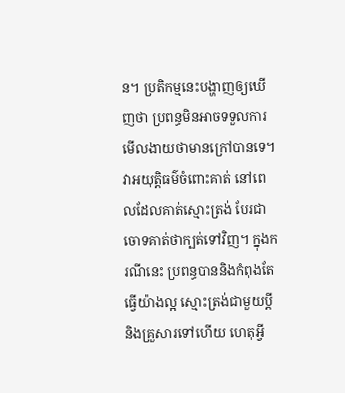ន។ ប្រតិកម្មនេះបង្ហាញឲ្យឃើញថា ប្រពន្ធមិនអាចទទួលការមើលងាយថាមានក្រៅបានទេ។ វាអយុត្តិធម៌ចំពោះគាត់ នៅពេលដែលគាត់ស្មោះត្រង់ បែរជាចោទគាត់ថាក្បត់ទៅវិញ។ ក្នុងករណីនេះ ប្រពន្ធបាននិងកំពុងតែធ្វើយ៉ាងល្អ ស្មោះត្រង់ជាមួយប្តី និងគ្រួសារទៅហើយ ហេតុអ្វី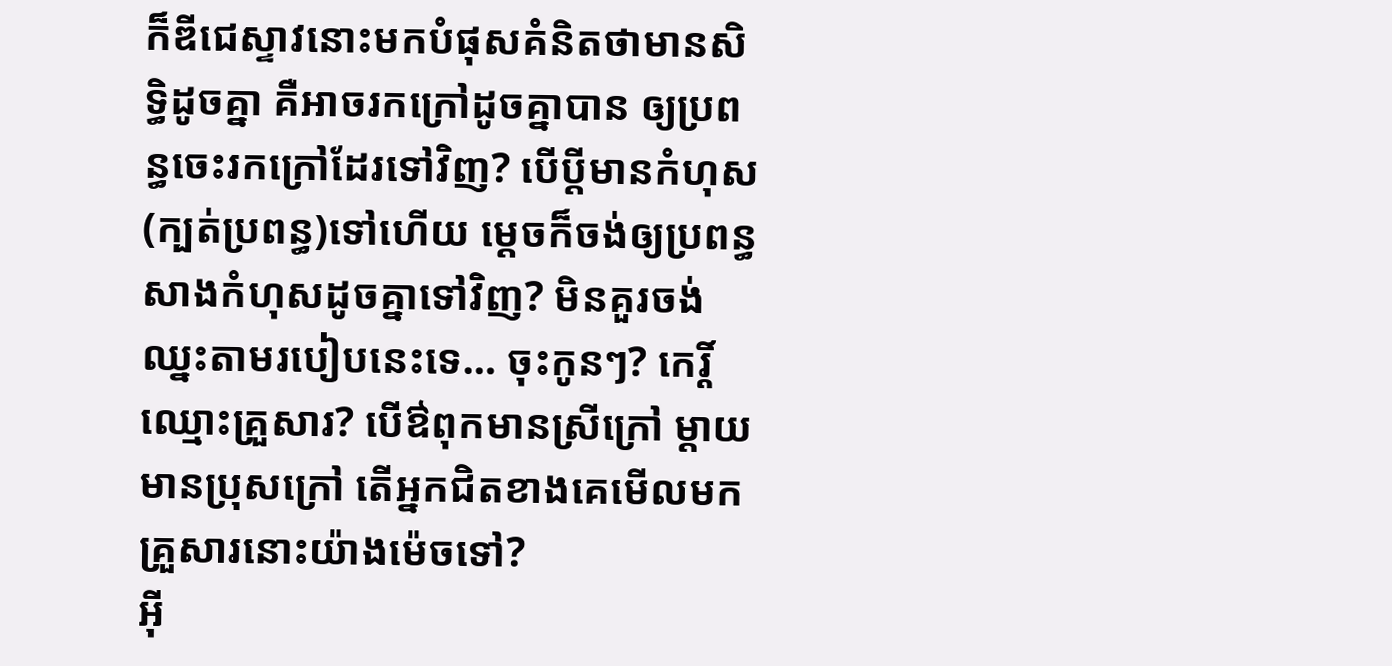ក៏ឌីជេស្ទាវនោះមកបំផុសគំនិតថាមានសិទ្ធិដូចគ្នា គឺអាចរកក្រៅដូចគ្នាបាន ឲ្យប្រពន្ធចេះរកក្រៅដែរទៅវិញ? បើប្តីមានកំហុស(ក្បត់ប្រពន្ធ)ទៅហើយ ម្តេចក៏ចង់ឲ្យប្រពន្ធសាងកំហុសដូចគ្នាទៅវិញ? មិនគួរចង់ឈ្នះតាមរបៀបនេះទេ… ចុះកូនៗ? កេរ្តិ៍ឈ្មោះគ្រួសារ? បើឳពុកមានស្រីក្រៅ ម្តាយមានប្រុសក្រៅ តើអ្នកជិតខាងគេមើលមកគ្រួសារនោះយ៉ាងម៉េចទៅ?
អ៊ី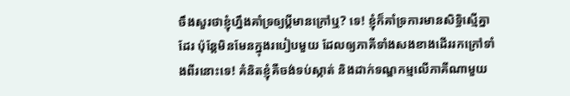ចឹងសួរថាខ្ញុំហ្នឹងគាំទ្រឲ្យប្តីមានក្រៅឬ? ទេ! ខ្ញុំក៏គាំទ្រការមានសិទ្ធិស្មើគ្នាដែរ ប៉ុន្តែមិនមែនក្នុងរបៀបមួយ ដែលឲ្យភាគីទាំងសងខាងដើររកក្រៅទាំងពីរនោះទេ! គំនិតខ្ញុំគឺចង់ទប់ស្កាត់ និងដាក់ទណ្ឌកម្មលើភាគីណាមួយ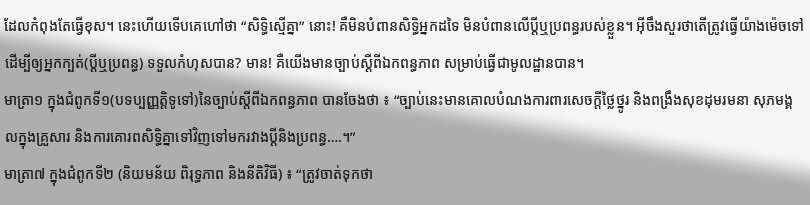ដែលកំពុងតែធ្វើខុស។ នេះហើយទើបគេហៅថា “សិទ្ធិស្មើគ្នា” នោះ! គឺមិនបំពានសិទ្ធិអ្នកដទៃ មិនបំពានលើប្តីឬប្រពន្ធរបស់ខ្លួន។ អ៊ីចឹងសួរថាតើត្រូវធ្វើយ៉ាងម៉េចទៅ ដើម្បីឲ្យអ្នកក្បត់(ប្តីឬប្រពន្ធ) ទទួលកំហុសបាន? មាន! គឺយើងមានច្បាប់ស្ដីពីឯកពន្ធភាព សម្រាប់ធ្វើជាមូលដ្ឋានបាន។
មាត្រា១ ក្នុងជំពូកទី១(បទប្បញ្ញត្តិទូទៅ)នៃច្បាប់ស្ដីពីឯកពន្ធភាព បានចែងថា ៖ “ច្បាប់នេះមានគោលបំណងការពារសេចក្ដីថ្លៃថ្នូរ និងពង្រឹងសុខដុមរមនា សុភមង្គលក្នុងគ្រួសារ និងការគោរពសិទ្ធិគ្នាទៅវិញទៅមករវាងប្ដីនិងប្រពន្ធ….។”
មាត្រា៧ ក្នុងជំពូកទី២ (និយមន័យ ពិរុទ្ធភាព និងនីតិវិធី) ៖ “ត្រូវចាត់ទុកថា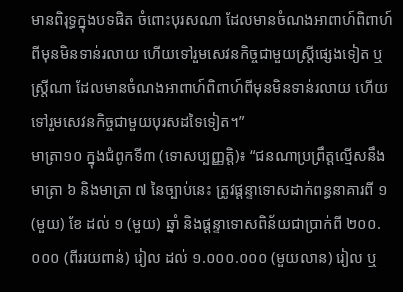មានពិរុទ្ធក្នុងបទផិត ចំពោះបុរសណា ដែលមានចំណងអាពាហ៍ពិពាហ៍ពីមុនមិនទាន់រលាយ ហើយទៅរួមសេវនកិច្ចជាមួយស្ត្រីផ្សេងទៀត ឬស្ត្រីណា ដែលមានចំណងអាពាហ៍ពិពាហ៍ពីមុនមិនទាន់រលាយ ហើយទៅរួមសេវនកិច្ចជាមួយបុរសដទៃទៀត។”
មាត្រា១០ ក្នុងជំពូកទី៣ (ទោសប្បញ្ញត្តិ)៖ “ជនណាប្រព្រឹត្តល្មើសនឹងមាត្រា ៦ និងមាត្រា ៧ នៃច្បាប់នេះ ត្រូវផ្ដន្ទាទោសដាក់ពន្ធនាគារពី ១ (មួយ) ខែ ដល់ ១ (មួយ) ឆ្នាំ និងផ្ដន្ទាទោសពិន័យជាប្រាក់ពី ២០០.០០០ (ពីររយពាន់) រៀល ដល់ ១.០០០.០០០ (មួយលាន) រៀល ឬ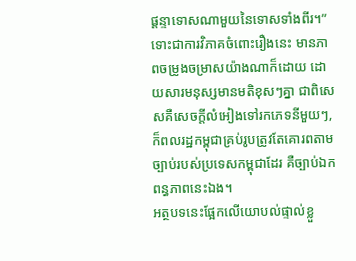ផ្ដន្ទាទោសណាមួយនៃទោសទាំងពីរ។”
ទោះជាការវិភាគចំពោះរឿងនេះ មានភាពចម្រូងចម្រាសយ៉ាងណាក៏ដោយ ដោយសារមនុស្សមានមតិខុសៗគ្នា ជាពិសេសគឺសេចក្តីលំអៀងទៅរកភេទនីមួយៗ, ក៏ពលរដ្ឋកម្ពុជាគ្រប់រូបត្រូវតែគោរពតាមច្បាប់របស់ប្រទេសកម្ពុជាដែរ គឺច្បាប់ឯកពន្ធភាពនេះឯង។
អត្ថបទនេះផ្អែកលើយោបល់ផ្ទាល់ខ្លួ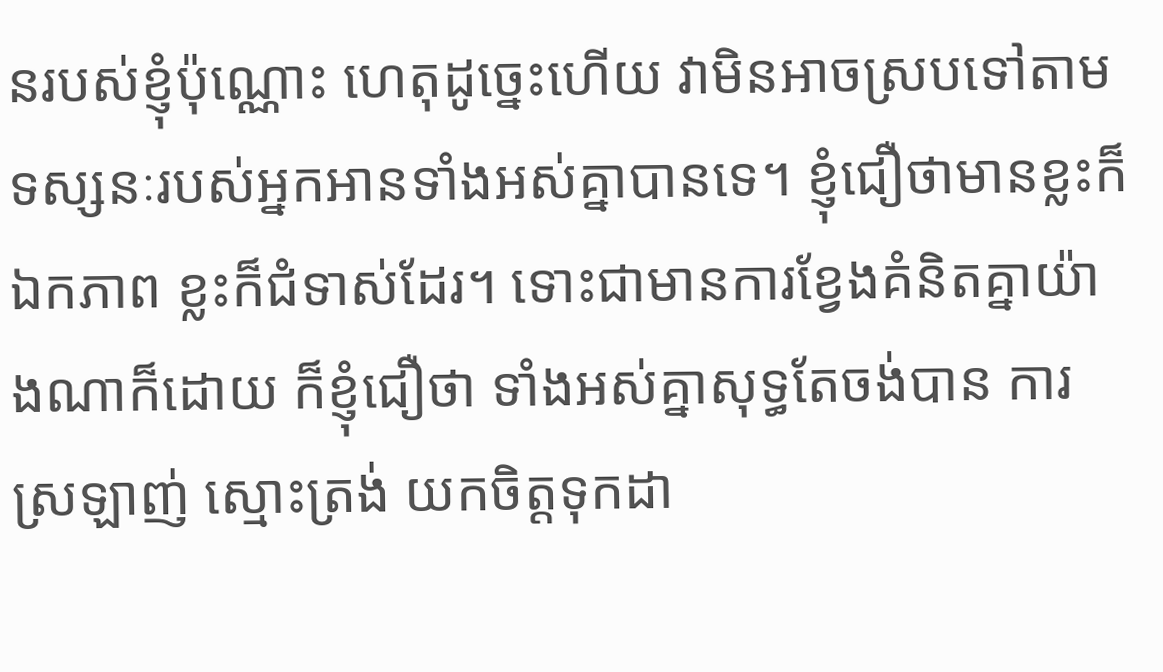នរបស់ខ្ញុំប៉ុណ្ណោះ ហេតុដូច្នេះហើយ វាមិនអាចស្របទៅតាមទស្សនៈរបស់អ្នកអានទាំងអស់គ្នាបានទេ។ ខ្ញុំជឿថាមានខ្លះក៏ឯកភាព ខ្លះក៏ជំទាស់ដែរ។ ទោះជាមានការខ្វែងគំនិតគ្នាយ៉ាងណាក៏ដោយ ក៏ខ្ញុំជឿថា ទាំងអស់គ្នាសុទ្ធតែចង់បាន ការស្រឡាញ់ ស្មោះត្រង់ យកចិត្តទុកដា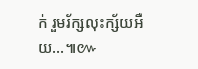ក់ រួមរ័ក្សលុះក្ស័យអឺយ…៕៚